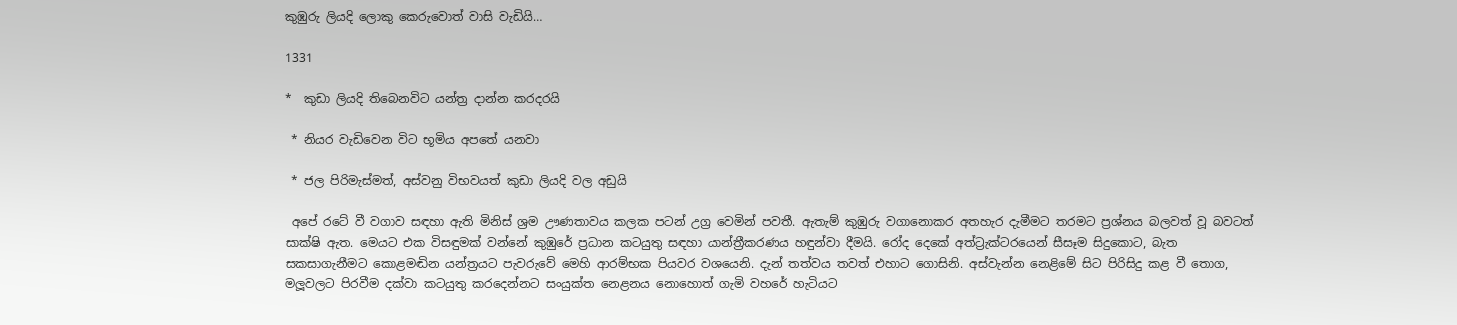කුඹුරු ලියදි ලොකු කෙරුවොත් වාසි වැඩියි…

1331

*  කුඩා ලියදි තිබෙනවිට යන්ත්‍ර දාන්න කරදරයි

 * නියර වැඩිවෙන විට භූමිය අපතේ යනවා

 * ජල පිරිමැස්මත්, අස්වනු විභවයත් කුඩා ලියදි වල අඩුයි

 අපේ රටේ වී වගාව සඳහා ඇති මිනිස් ශ්‍රම ඌණතාවය කලක පටන් උග්‍ර වෙමින් පවතී. ඇතැම් කුඹුරු වගානොකර අතහැර දැමීමට තරමට ප්‍රශ්නය බලවත් වූ බවටත් සාක්ෂි ඇත. මෙයට එක විසඳුමක් වන්නේ කුඹුරේ ප්‍රධාන කටයුතු සඳහා යාන්ත්‍රීකරණය හඳුන්වා දීමයි. රෝද දෙකේ අත්ට්‍රැක්ටරයෙන් සීසෑම සිදුකොට, බැත සකසාගැනීමට කොළමඬින යන්ත්‍රයට පැවරුවේ මෙහි ආරම්භක පියවර වශයෙනි. දැන් තත්වය තවත් එහාට ගොසිනි. අස්වැන්න නෙළිමේ සිට පිරිසිදු කළ වී තොග, මලූ‍වලට පිරවීම දක්වා කටයුතු කරදෙන්නට සංයුක්ත නෙළනය නොහොත් ගැමි වහරේ හැටියට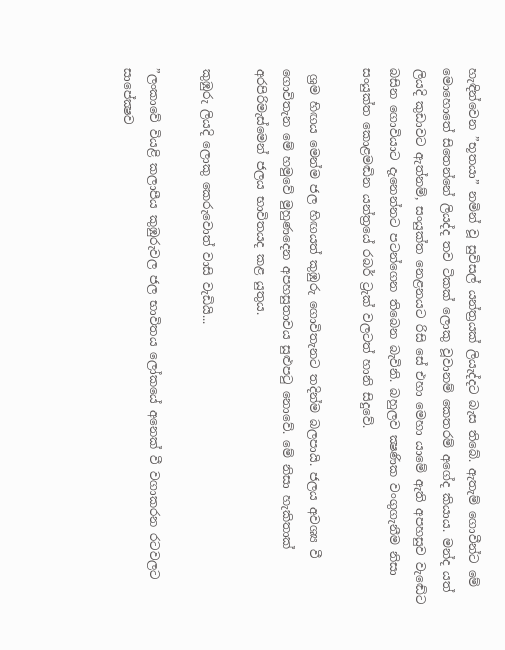හැඳින්වෙන ”භූතයා” නමින් වූ සුවිසල් යන්ත්‍රයක් ලියැද්දට බැස තිබේ. ඇතැම් ගොවීන්ට මේ මොහොතේ සිතෙන්නේ ලියද්ද තව ටිකක් ලොකු වූවානම් කෙතරම් අගේද කියාය. මන්ද යත් ලියදි කුඩාවට ඇත්නම්, සංයුක්ත නෙළනයට රිසි සේ එහා මෙහා යාමේ ඇති අපහසුව වැඬේට බසින ගොවියාට දැනෙන්නට පටන්ගෙන තිබෙන බැවිනි. බහුලව ක්‍ෂණික වංගුගැනීම නිසා සංයුක්ත කොළමඬින යන්ත්‍රයේ රබර් ට්‍රැක් වලටත් හානි සිදුවේ.

 ශ්‍රම හිඟය මෙන්ම ජල හිඟයත් කුඹුරු ගොවිතැනට තදින්ම බලපායි. ජලය අවශ්‍ය වී ගොවිතැන මේ හමුවේ මුහුණදෙන අපහසුතාවය සුළුපටු නොවේ. මේ නිසා හැකිතාක් අරපිරිමැස්මෙන් ජලය භාවිතයද කළ යුතුය.

කුඹුරු ලියදි ලොකු කෙරුවොත් වාසි වැඩියි...

”ලංකාවේ වියළි කලාපීය කුඹුරුවල ජල භාවිතය ලෝකයේ අනෙක් වී වගාකරන රටවලට සාපේක්‍ෂව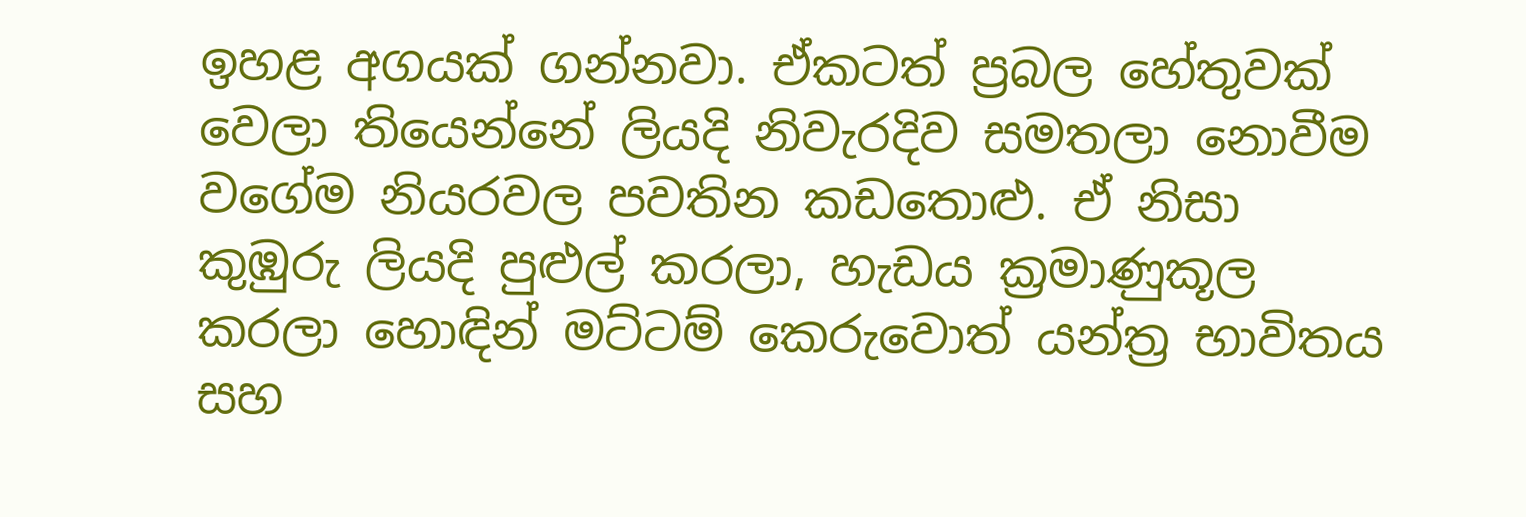ඉහළ අගයක් ගන්නවා. ඒකටත් ප්‍රබල හේතුවක් වෙලා තියෙන්නේ ලියදි නිවැරදිව සමතලා නොවීම වගේම නියරවල පවතින කඩතොළු. ඒ නිසා කුඹුරු ලියදි පුළුල් කරලා, හැඩය ක්‍රමාණුකූල කරලා හොඳින් මට්ටම් කෙරුවොත් යන්ත්‍ර භාවිතය සහ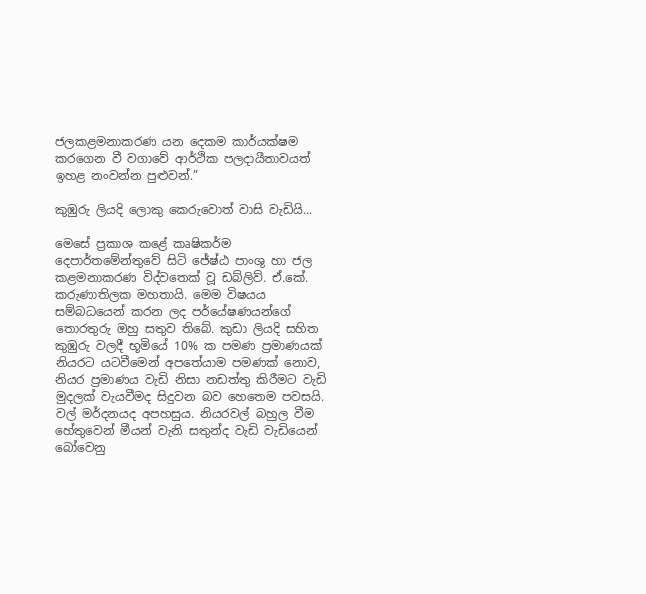ජලකළමනාකරණ යන දෙකම කාර්යක්ෂම කරගෙන වී වගාවේ ආර්ථික පලදායීතාවයත් ඉහළ නංවන්න පුළුවන්.”

කුඹුරු ලියදි ලොකු කෙරුවොත් වාසි වැඩියි...

මෙසේ ප්‍රකාශ කළේ කෘෂිකර්ම දෙපාර්තමේන්තුවේ සිටි ජේෂ්ඨ පාංශු හා ජල කළමනාකරණ විද්වතෙක් වූ ඩබ්ලිව්. ඒ.කේ. කරුණාතිලක මහතායි. මෙම විෂයය සම්බධයෙන් කරන ලද පර්යේෂණයන්ගේ තොරතුරු ඔහු සතුව තිබේ. කුඩා ලියදි සහිත කුඹුරු වලදී භූමියේ 10% ක පමණ ප්‍රමාණයක් නියරට යටවීමෙන් අපතේයාම පමණක් නොව, නියර ප්‍රමාණය වැඩි නිසා නඩත්තු කිරීමට වැඩි මුදලක් වැයවීමද සිදුවන බව හෙතෙම පවසයි. වල් මර්දනයද අපහසුය. නියරවල් බහුල වීම හේතුවෙන් මීයන් වැනි සතුන්ද වැඩි වැඩියෙන් බෝවෙනු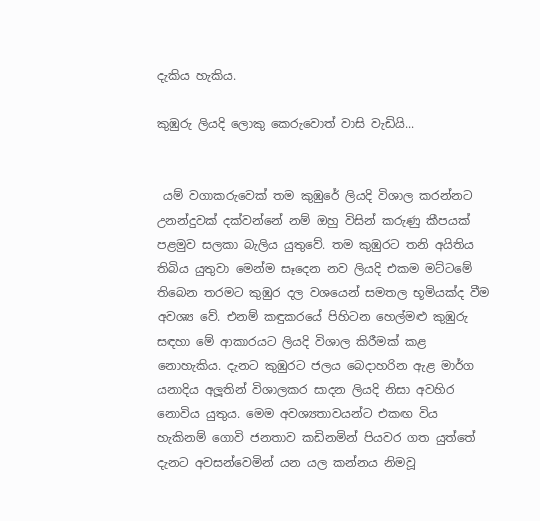දැකිය හැකිය.

කුඹුරු ලියදි ලොකු කෙරුවොත් වාසි වැඩියි...


 යම් වගාකරුවෙක් තම කුඹුරේ ලියදි විශාල කරන්නට උනන්දුවක් දක්වන්නේ නම් ඔහු විසින් කරුණු කීපයක් පළමුව සලකා බැලිය යුතුවේ. තම කුඹුරට තනි අයිතිය තිබිය යුතුවා මෙන්ම සෑදෙන නව ලියදි එකම මට්ටමේ තිබෙන තරමට කුඹුර දල වශයෙන් සමතල භූමියක්ද වීම අවශ්‍ය වේ. එනම් කඳුකරයේ පිහිටන හෙල්මළු කුඹුරු සඳහා මේ ආකාරයට ලියදි විශාල කිරීමක් කළ නොහැකිය. දැනට කුඹුරට ජලය බෙදාහරින ඇළ මාර්ග යනාදිය අලූ‍තින් විශාලකර සාදන ලියදි නිසා අවහිර නොවිය යුතුය. මෙම අවශ්‍යතාවයන්ට එකඟ විය හැකිනම් ගොවි ජනතාව කඩිනමින් පියවර ගත යුත්තේ දැනට අවසන්වෙමින් යන යල කන්නය නිමවූ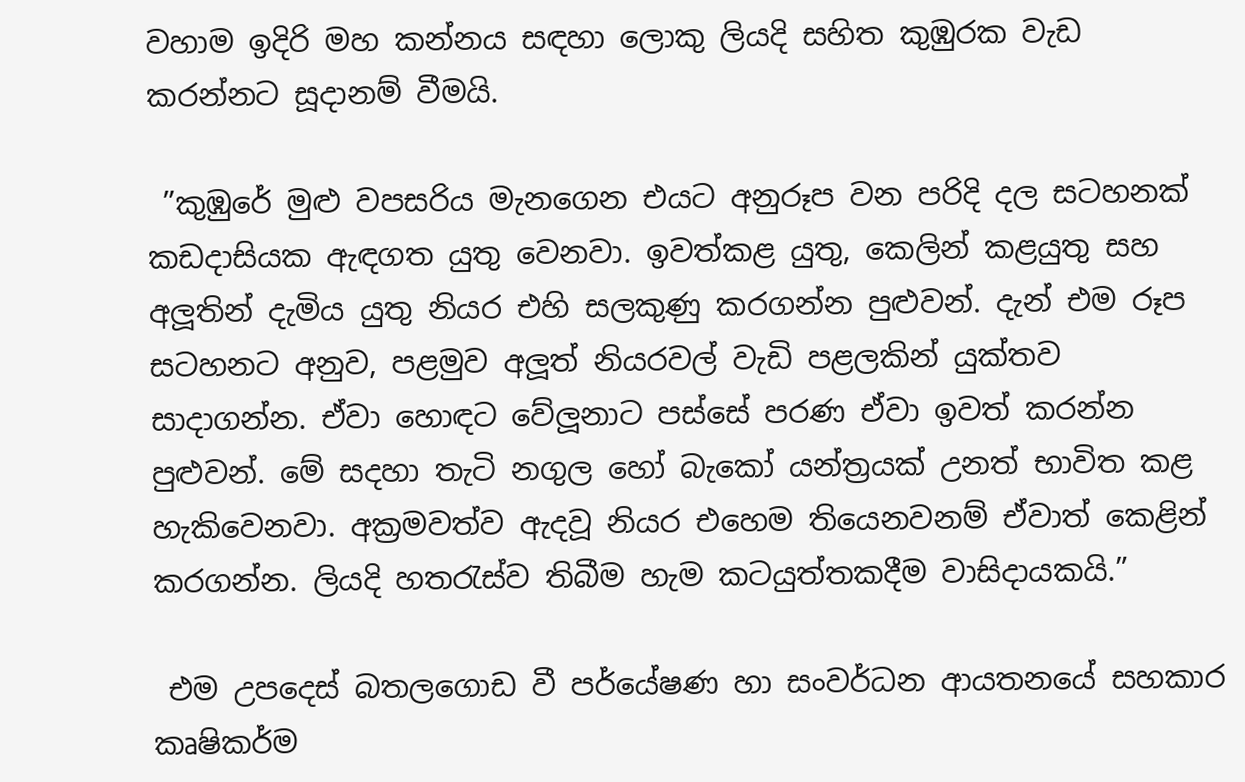වහාම ඉදිරි මහ කන්නය සඳහා ලොකු ලියදි සහිත කුඹුරක වැඩ කරන්නට සූදානම් වීමයි.

 ”කුඹුරේ මුළු වපසරිය මැනගෙන එයට අනුරූප වන පරිදි දල සටහනක් කඩදාසියක ඇඳගත යුතු වෙනවා. ඉවත්කළ යුතු, කෙලින් කළයුතු සහ අලූ‍තින් දැමිය යුතු නියර එහි සලකුණු කරගන්න පුළුවන්. දැන් එම රූප සටහනට අනුව, පළමුව අලූ‍ත් නියරවල් වැඩි පළලකින් යුක්තව සාදාගන්න. ඒවා හොඳට වේලූ‍නාට පස්සේ පරණ ඒවා ඉවත් කරන්න පුළුවන්. මේ සදහා තැටි නගුල හෝ බැකෝ යන්ත්‍රයක් උනත් භාවිත කළ හැකිවෙනවා. අක්‍රමවත්ව ඇදවූ නියර එහෙම තියෙනවනම් ඒවාත් කෙළින් කරගන්න. ලියදි හතරැස්ව තිබීම හැම කටයුත්තකදීම වාසිදායකයි.”

 එම උපදෙස් බතලගොඩ වී පර්යේෂණ හා සංවර්ධන ආයතනයේ සහකාර කෘෂිකර්ම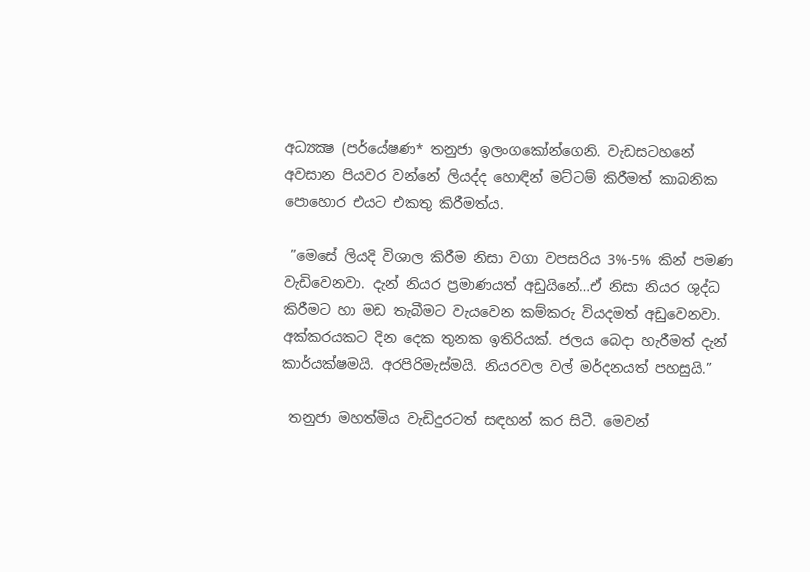අධ්‍යක්‍ෂ (පර්යේෂණ* තනුජා ඉලංගකෝන්ගෙනි. වැඩසටහනේ අවසාන පියවර වන්නේ ලියද්ද හොඳින් මට්ටම් කිරීමත් කාබනික පොහොර එයට එකතු කිරීමත්ය.

 ”මෙසේ ලියදි විශාල කිරීම නිසා වගා වපසරිය 3%-5% කින් පමණ වැඩිවෙනවා. දැන් නියර ප්‍රමාණයත් අඩුයිනේ…ඒ නිසා නියර ශුද්ධ කිරීමට හා මඩ තැබීමට වැයවෙන කම්කරු වියදමත් අඩුවෙනවා. අක්කරයකට දින දෙක තුනක ඉතිරියක්. ජලය බෙදා හැරීමත් දැන් කාර්යක්ෂමයි. අරපිරිමැස්මයි. නියරවල වල් මර්දනයත් පහසුයි.”

 තනුජා මහත්මිය වැඩිදුරටත් සඳහන් කර සිටී. මෙවන්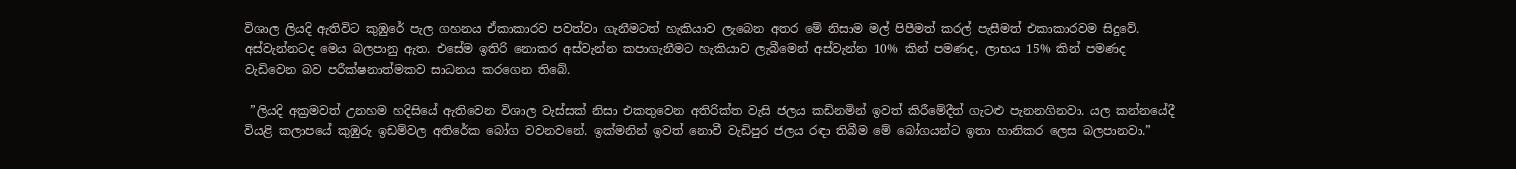විශාල ලියදි ඇතිවිට කුඹුරේ පැල ගහනය ඒකාකාරව පවත්වා ගැනීමටත් හැකියාව ලැබෙන අතර මේ නිසාම මල් පිපීමත් කරල් පැසීමත් එකාකාරවම සිදුවේ. අස්වැන්නටද මෙය බලපානු ඇත. එසේම ඉතිරි නොකර අස්වැන්න කපාගැනීමට හැකියාව ලැබීමෙන් අස්වැන්න 10% කින් පමණද, ලාභය 15% කින් පමණද වැඩිවෙන බව පරීක්ෂනාත්මකව සාධනය කරගෙන තිබේ.

 ”ලියදි අක්‍රමවත් උනහම හදිසියේ ඇතිවෙන විශාල වැස්සක් නිසා එකතුවෙන අතිරික්ත වැසි ජලය කඩිනමින් ඉවත් කිරීමේදීත් ගැටළු පැනනගිනවා. යල කන්නයේදී වියළි කලාපයේ කුඹුරු ඉඩම්වල අතිරේක බෝග වවනවනේ. ඉක්මනින් ඉවත් නොවී වැඩිපුර ජලය රඳා තිබීම මේ බෝගයන්ට ඉතා හානිකර ලෙස බලපානවා.”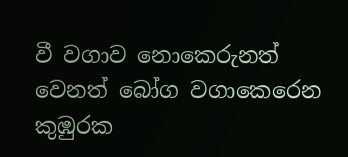වී වගාව නොකෙරුනත් වෙනත් බෝග වගාකෙරෙන කුඹුරක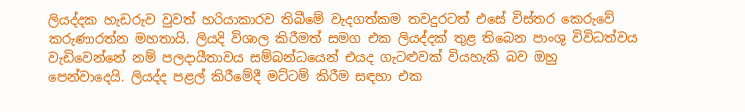ලියද්දක හැඩරුව වුවත් හරියාකාරව තිබීමේ වැදගත්කම තවදුරටත් එසේ විස්තර කෙරුවේ කරුණාරත්න මහතායි. ලියදි විශාල කිරීමත් සමග එක ලියද්දක් තුළ තිබෙන පාංශු විවිධත්වය වැඩිවෙන්නේ නම් පලදායීතාවය සම්බන්ධයෙන් එයද ගැටළුවක් වියහැකි බව ඔහු පෙන්වාදෙයි. ලියද්ද පළල් කිරීමේදී මට්ටම් කිරීම සඳහා එක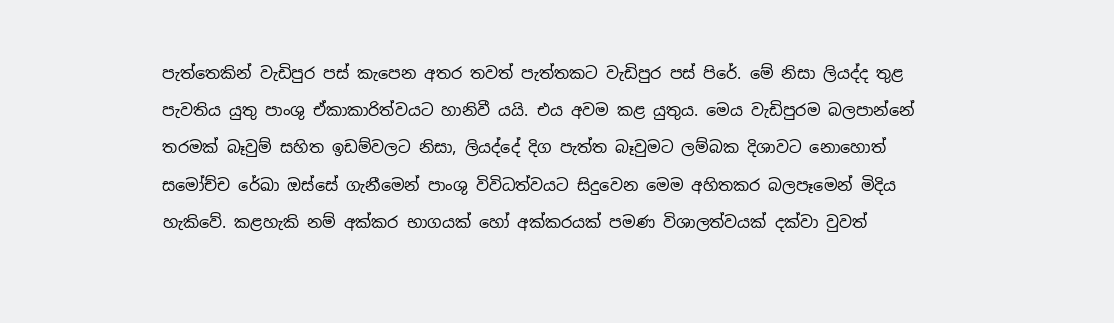පැත්තෙකින් වැඩිපුර පස් කැපෙන අතර තවත් පැත්තකට වැඩිපුර පස් පිරේ. මේ නිසා ලියද්ද තුළ පැවතිය යුතු පාංශු ඒකාකාරිත්වයට හානිවී යයි. එය අවම කළ යුතුය. මෙය වැඩිපුරම බලපාන්නේ තරමක් බෑවුම් සහිත ඉඩම්වලට නිසා, ලියද්දේ දිග පැත්ත බෑවුමට ලම්බක දිශාවට නොහොත් සමෝච්ච රේඛා ඔස්සේ ගැනීමෙන් පාංශු විවිධත්වයට සිදුවෙන මෙම අහිතකර බලපෑමෙන් මිදිය හැකිවේ. කළහැකි නම් අක්කර භාගයක් හෝ අක්කරයක් පමණ විශාලත්වයක් දක්වා වුවත්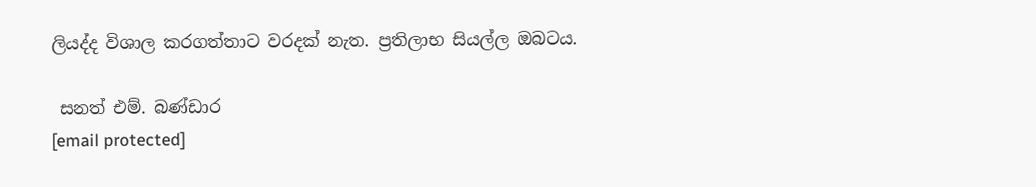ලියද්ද විශාල කරගත්තාට වරදක් නැත. ප්‍රතිලාභ සියල්ල ඔබටය.

 සනත් එම්. බණ්ඩාර
[email protected]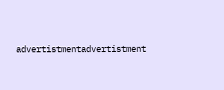advertistmentadvertistment